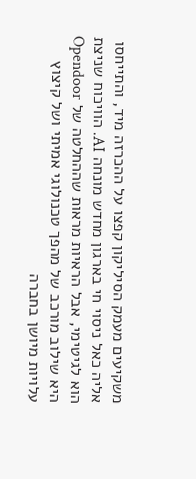משקיעים מעמק הסיליקון קפצו על ההכרזה מיד, והתייחסו אליה כאל ניסוי חי בארגון מחדש מונחה AI. הוויכוח שניצת הוא לגיטימי, אבל הראיות מראות שההחלטה של Opendoor היא שילוב מורכב של מהפך טכנולוגי אמיתי ושל קיצוץ עלויות מיושן בחברה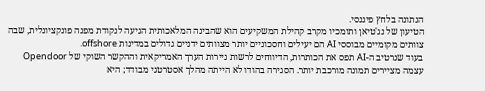הנתונה בלחץ פיננסי.
הטיעון של נג'טיאן ותומכיו מקרב קהילת המשקיעים הוא שהבינה המלאכותית הגיעה לנקודת מפנה פונקציונלית, שבה צוותים מקומיים מבוססי AI הם יעילים וחסכוניים יותר מצוותים ידניים גדולים במדינות offshore.
בעוד שנרטיב ה-AI תפס את הכותרות, הדיווחים לרשות ניירות הערך האמריקאית וההקשר השוקי של Opendoor עצמה מציירים תמונה מורכבת יותר. הסגירה בהודו לא הייתה מהלך אסטרטגי מבודד; היא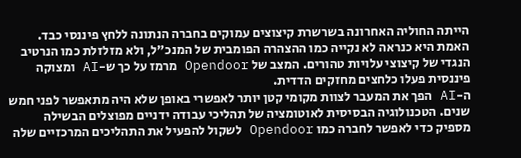הייתה החוליה האחרונה בשרשרת קיצוצים עמוקים בחברה הנתונה ללחץ פיננסי כבד.
האמת היא כנראה לא נקייה כמו ההצהרה הפומבית של המנכ"ל, ולא מזלזלת כמו הנרטיב הנגדי של קיצוצי עלויות טהורים. המצב של Opendoor מרמז על כך ש-AI ומצוקה פיננסית פעלו כלחצים מחזקים הדדית.
ה-AI הפך את המעבר לצוות מקומי קטן יותר לאפשרי באופן שלא היה מתאפשר לפני חמש שנים. הטכנולוגיה הבסיסית לאוטומציה של תהליכי עבודה ידניים מפוצלים הבשילה מספיק כדי לאפשר לחברה כמו Opendoor לשקול להפעיל את התהליכים המרכזיים שלה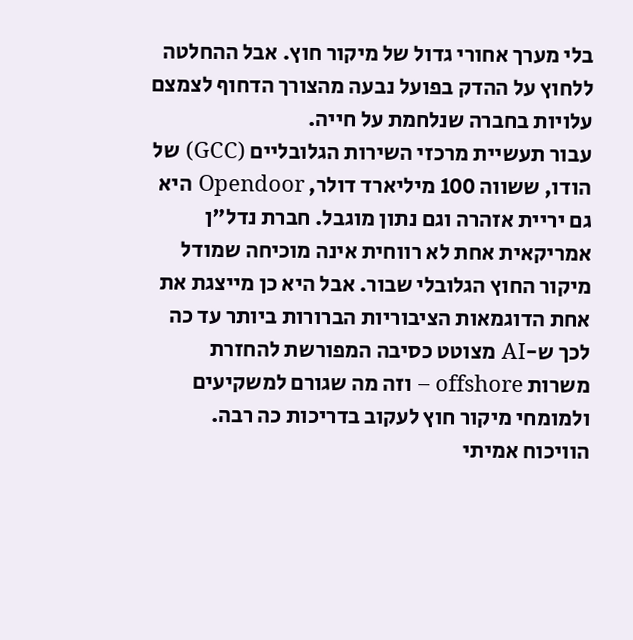בלי מערך אחורי גדול של מיקור חוץ. אבל ההחלטה ללחוץ על ההדק בפועל נבעה מהצורך הדחוף לצמצם עלויות בחברה שנלחמת על חייה.
עבור תעשיית מרכזי השירות הגלובליים (GCC) של הודו, ששווה 100 מיליארד דולר, Opendoor היא גם יריית אזהרה וגם נתון מוגבל. חברת נדל"ן אמריקאית אחת לא רווחית אינה מוכיחה שמודל מיקור החוץ הגלובלי שבור. אבל היא כן מייצגת את אחת הדוגמאות הציבוריות הברורות ביותר עד כה לכך ש-AI מצוטט כסיבה המפורשת להחזרת משרות offshore – וזה מה שגורם למשקיעים ולמומחי מיקור חוץ לעקוב בדריכות כה רבה.
הוויכוח אמיתי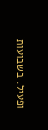ופעיל. בשבועות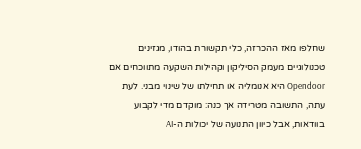שחלפו מאז ההכרזה, כלי תקשורת בהודו, מגזינים טכנולוגיים מעמק הסיליקון וקהילות השקעה מתווכחים אם Opendoor היא אנומליה או תחילתו של שינוי מבני. לעת עתה, התשובה מטרידה אך כנה: מוקדם מדי לקבוע בוודאות, אבל כיוון התנועה של יכולות ה-AI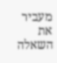מעביר את השאלה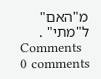מ"האם" ל"מתי" .
Comments
0 comments